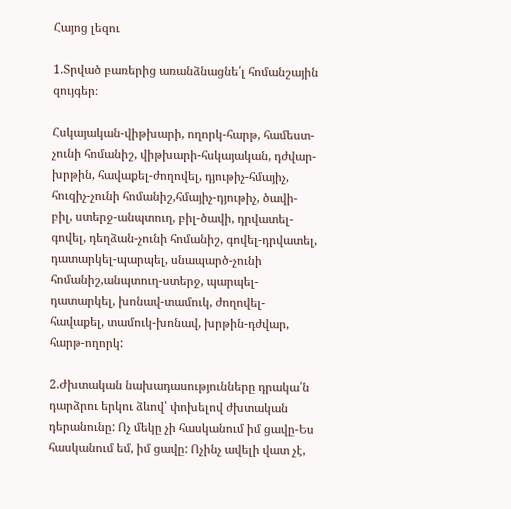Հայոց լեզու

1.Տրված բառերից առանձնացնե՛լ հոմանշային զույգեր։

Հսկայական-վիթխարի, ողորկ-հարթ, համեստ-չունի հոմանիշ, վիթխարի-հսկայական, դժվար-խրթին, հավաքել-ժողովել, դյութիչ-հմայիչ, հուզիչ-չունի հոմանիշ,հմայիչ-դյութիչ, ծավի-բիլ, ստերջ-անպտուղ, բիլ-ծավի, դրվատել-գովել, դեղձան-չունի հոմանիշ, գովել-դրվատել, դատարկել-պարպել, սնապարծ-չունի հոմանիշ,անպտուղ-ստերջ, պարպել-դատարկել, խոնավ-տամուկ, ժողովել-հավաքել, տամուկ-խոնավ, խրթին-դժվար, հարթ-ողորկ:

2.Ժխտական նախադասությունները դրակա՛ն դարձրու երկու ձևով՝ փոխելով ժխտական դերանունը: Ոչ մեկը չի հասկանում իմ ցավը-Ես հասկանում եմ, իմ ցավը: Ոչինչ ավելի վատ չէ,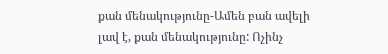քան մենակությունը-Ամեն բան ավելի լավ է, քան մենակությունը: Ոչինչ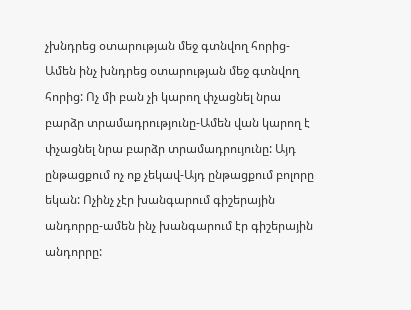չխնդրեց օտարության մեջ գտնվող հորից-Ամեն ինչ խնդրեց օտարության մեջ գտնվող հորից: Ոչ մի բան չի կարող փչացնել նրա բարձր տրամադրությունը-Ամեն վան կարող է փչացնել նրա բարձր տրամադրույունը: Այդ ընթացքում ոչ ոք չեկավ-Այդ ընթացքում բոլորը եկան: Ոչինչ չէր խանգարում գիշերային անդորրը-ամեն ինչ խանգարում էր գիշերային անդորրը: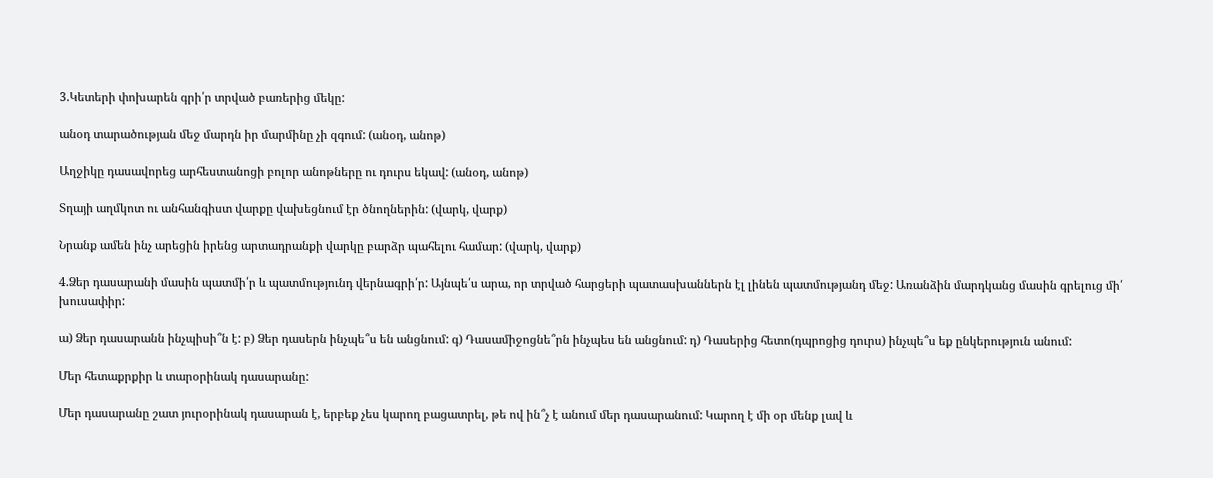3.Կետերի փոխարեն գրի՛ր տրված բառերից մեկը:

անօդ տարածության մեջ մարդն իր մարմինը չի զգում: (անօդ, անոթ)

Աղջիկը դասավորեց արհեստանոցի բոլոր անոթները ու դուրս եկավ: (անօդ, անոթ)

Տղայի աղմկոտ ու անհանգիստ վարքը վախեցնում էր ծնողներին: (վարկ, վարք)

Նրանք ամեն ինչ արեցին իրենց արտադրանքի վարկը բարձր պահելու համար: (վարկ, վարք)

4.Ձեր դասարանի մասին պատմի՛ր և պատմությունդ վերնագրի՛ր: Այնպե՛ս արա, որ տրված հարցերի պատասխաններն էլ լինեն պատմությանդ մեջ: Առանձին մարդկանց մասին գրելուց մի՛ խուսափիր:

ա) Ձեր դասարանն ինչպիսի՞ն է: բ) Ձեր դասերն ինչպե՞ս են անցնում: գ) Դասամիջոցնե՞րն ինչպես են անցնում: դ) Դասերից հետո(դպրոցից դուրս) ինչպե՞ս եք ընկերություն անում:

Մեր հետաքրքիր և տարօրինակ դասարանը:

Մեր դասարանը շատ յուրօրինակ դասարան է, երբեք չես կարող բացատրել, թե ով ին՞չ է անում մեր դասարանում: Կարող է մի օր մենք լավ և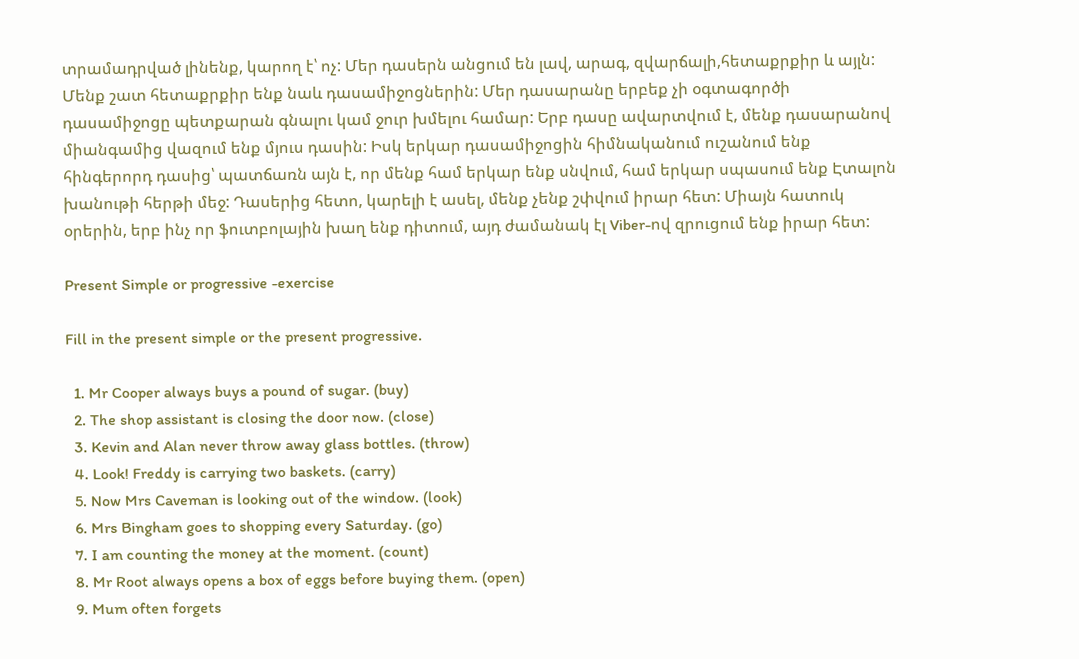տրամադրված լինենք, կարող է՝ ոչ: Մեր դասերն անցում են լավ, արագ, զվարճալի,հետաքրքիր և այլն: Մենք շատ հետաքրքիր ենք նաև դասամիջոցներին: Մեր դասարանը երբեք չի օգտագործի դասամիջոցը պետքարան գնալու կամ ջուր խմելու համար: Երբ դասը ավարտվում է, մենք դասարանով միանգամից վազում ենք մյուս դասին: Իսկ երկար դասամիջոցին հիմնականում ուշանում ենք հինգերորդ դասից՝ պատճառն այն է, որ մենք համ երկար ենք սնվում, համ երկար սպասում ենք Էտալոն խանութի հերթի մեջ: Դասերից հետո, կարելի է ասել, մենք չենք շփվում իրար հետ: Միայն հատուկ օրերին, երբ ինչ որ ֆուտբոլային խաղ ենք դիտում, այդ ժամանակ էլ Viber-ով զրուցում ենք իրար հետ:

Present Simple or progressive -exercise

Fill in the present simple or the present progressive.

  1. Mr Cooper always buys a pound of sugar. (buy)
  2. The shop assistant is closing the door now. (close)
  3. Kevin and Alan never throw away glass bottles. (throw)
  4. Look! Freddy is carrying two baskets. (carry)
  5. Now Mrs Caveman is looking out of the window. (look)
  6. Mrs Bingham goes to shopping every Saturday. (go)
  7. I am counting the money at the moment. (count)
  8. Mr Root always opens a box of eggs before buying them. (open)
  9. Mum often forgets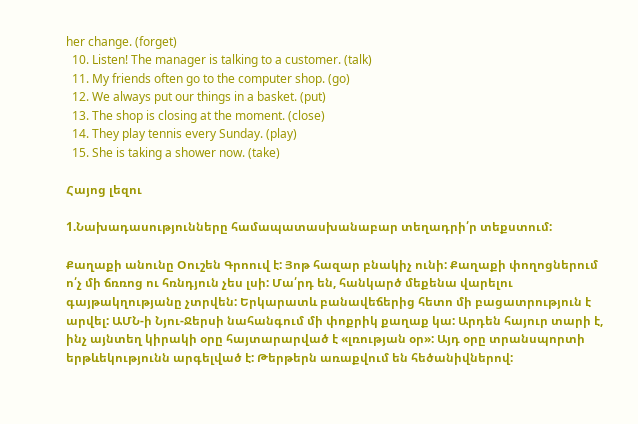her change. (forget)
  10. Listen! The manager is talking to a customer. (talk)
  11. My friends often go to the computer shop. (go)
  12. We always put our things in a basket. (put)
  13. The shop is closing at the moment. (close)
  14. They play tennis every Sunday. (play)
  15. She is taking a shower now. (take)

Հայոց լեզու

1.Նախադասությունները համապատասխանաբար տեղադրի՛ր տեքստում:

Քաղաքի անունը Օուշեն Գրոուվ է: Յոթ հազար բնակիչ ունի: Քաղաքի փողոցներում ո՛չ մի ճռռոց ու հռնդյուն չես լսի: Մա՛րդ են, հանկարծ մեքենա վարելու գայթակղությանը չտրվեն: Երկարատև բանավեճերից հետո մի բացատրություն է արվել: ԱՄՆ-ի Նյու-Ջերսի նահանգում մի փոքրիկ քաղաք կա: Արդեն հայուր տարի է, ինչ այնտեղ կիրակի օրը հայտարարված է «լռության օր»: Այդ օրը տրանսպորտի երթևեկությունն արգելված է: Թերթերն առաքվում են հեծանիվներով: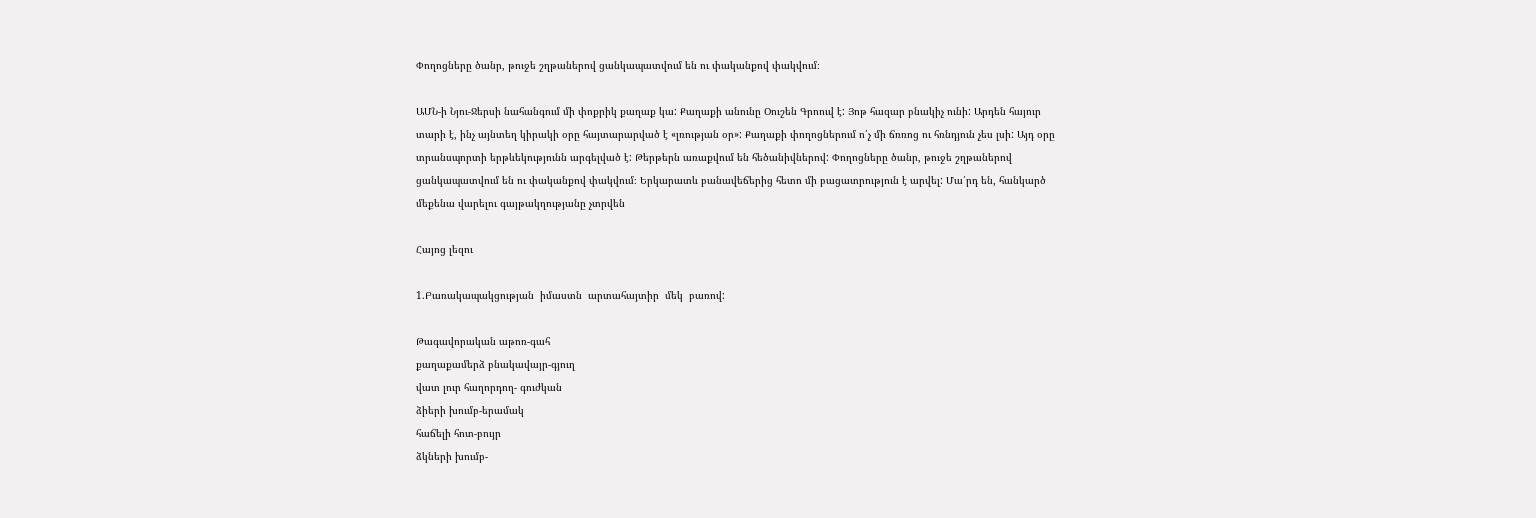Փողոցները ծանր, թուջե շղթաներով ցանկապատվում են ու փականքով փակվում։

ԱՄՆ-ի Նյու-Ջերսի նահանգում մի փոքրիկ քաղաք կա: Քաղաքի անունը Օուշեն Գրոուվ է: Յոթ հազար բնակիչ ունի: Արդեն հայուր տարի է, ինչ այնտեղ կիրակի օրը հայտարարված է «լռության օր»: Քաղաքի փողոցներում ո՛չ մի ճռռոց ու հռնդյուն չես լսի: Այդ օրը տրանսպորտի երթևեկությունն արգելված է: Թերթերն առաքվում են հեծանիվներով: Փողոցները ծանր, թուջե շղթաներով ցանկապատվում են ու փականքով փակվում։ Երկարատև բանավեճերից հետո մի բացատրություն է արվել: Մա՛րդ են, հանկարծ մեքենա վարելու գայթակղությանը չտրվեն

Հայոց լեզու

1.Բառակապակցության  իմաստն  արտահայտիր  մեկ  բառով:

Թագավորական աթոռ-գահ
քաղաքամերձ բնակավայր-գյուղ
վատ լուր հաղորդող- գուժկան
ձիերի խումբ-երամակ
հաճելի հոտ-բույր
ձկների խումբ-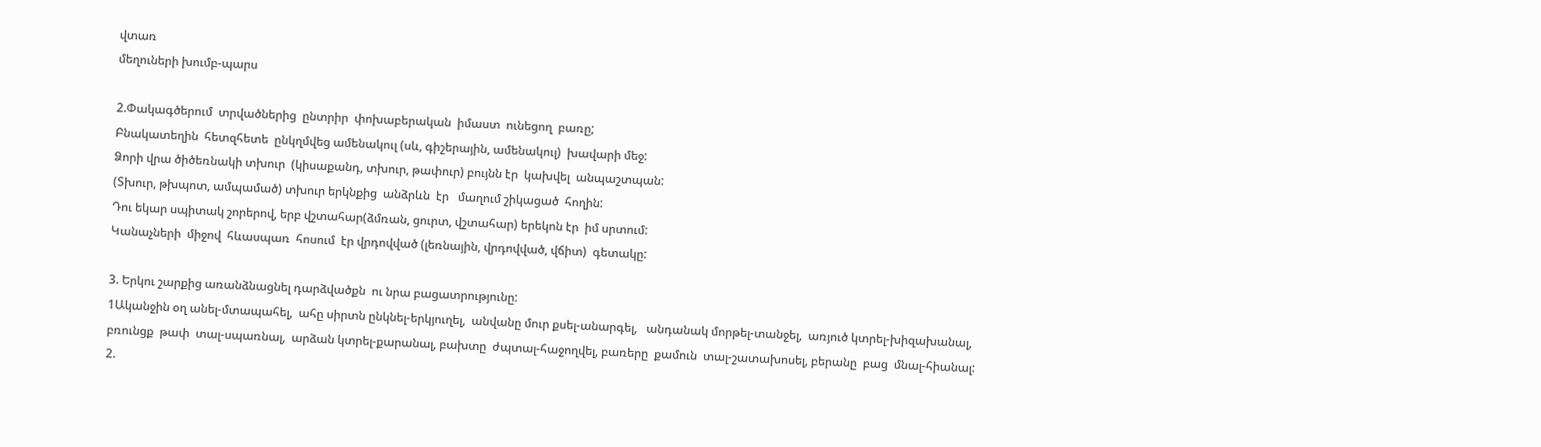վտառ
մեղուների խումբ-պարս

2.Փակագծերում  տրվածներից  ընտրիր  փոխաբերական  իմաստ  ունեցող  բառը;
Բնակատեղին  հետզհետե  ընկղմվեց ամենակուլ (սև, գիշերային, ամենակուլ)  խավարի մեջ:
Ձորի վրա ծիծեռնակի տխուր  (կիսաքանդ, տխուր, թափուր) բույնն էր  կախվել  անպաշտպան:
(Տխուր, թխպոտ, ամպամած) տխուր երկնքից  անձրևն  էր   մաղում շիկացած  հողին:
Դու եկար սպիտակ շորերով, երբ վշտահար(ձմռան, ցուրտ, վշտահար) երեկոն էր  իմ սրտում:
Կանաչների  միջով  հևասպառ  հոսում  էր վրդովված (լեռնային, վրդովված, վճիտ)  գետակը:

3. Երկու շարքից առանձնացնել դարձվածքն  ու նրա բացատրությունը:
1Ականջին օղ անել-մտապահել,  ահը սիրտն ընկնել-երկյուղել,  անվանը մուր քսել-անարգել,   անդանակ մորթել-տանջել,  առյուծ կտրել-խիզախանալ,  բռունցք  թափ  տալ-սպառնալ,  արձան կտրել-քարանալ, բախտը  ժպտալ-հաջողվել, բառերը  քամուն  տալ-շատախոսել, բերանը  բաց  մնալ-հիանալ:
2.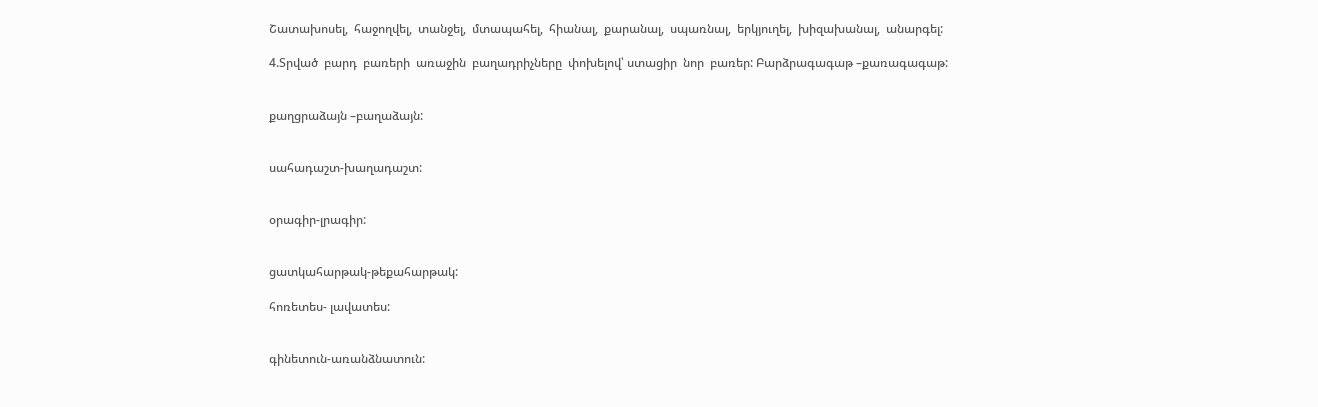Շատախոսել,  հաջողվել,  տանջել,  մտապահել,  հիանալ,  քարանալ,  սպառնալ,  երկյուղել,  խիզախանալ,  անարգել:

4.Տրված  բարդ  բառերի  առաջին  բաղադրիչները  փոխելով՝ ստացիր  նոր  բառեր: Բարձրագագաթ –քառագագաթ:


քաղցրաձայն –բաղաձայն:


սահադաշտ-խաղադաշտ:


օրագիր-լրագիր:


ցատկահարթակ-թեքահարթակ:

հոռետես- լավատես:


գինետուն-առանձնատուն: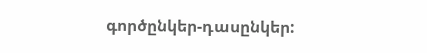գործընկեր-դասընկեր: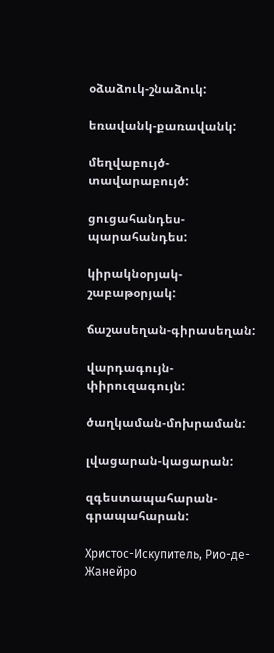օձաձուկ-շնաձուկ:

եռավանկ-քառավանկ:

մեղվաբույծ-տավարաբույծ:

ցուցահանդես-պարահանդես:

կիրակնօրյակ-շաբաթօրյակ:

ճաշասեղան-գիրասեղան:

վարդագույն-փիրուզագույն:

ծաղկաման-մոխրաման:

լվացարան-կացարան:

զգեստապահարան-գրապահարան:

Христос-Искупитель, Рио-де-Жанейро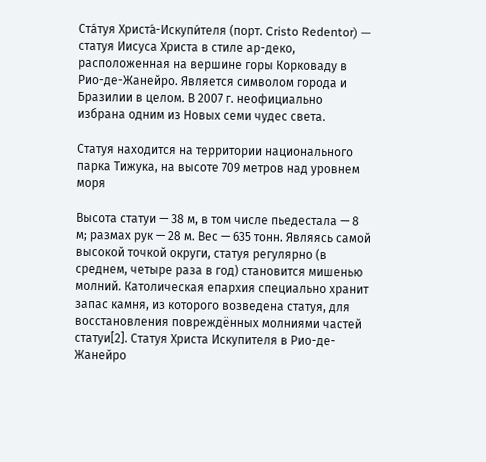Ста́туя Христа́-Искупи́теля (порт. Cristo Redentor) — статуя Иисуса Христа в стиле ар-деко, расположенная на вершине горы Корковаду в Рио-де-Жанейро. Является символом города и Бразилии в целом. В 2007 г. неофициально избрана одним из Новых семи чудес света.

Статуя находится на территории национального парка Тижука, на высоте 709 метров над уровнем моря

Высота статуи — 38 м, в том числе пьедестала — 8 м; размах рук — 28 м. Вес — 635 тонн. Являясь самой высокой точкой округи, статуя регулярно (в среднем, четыре раза в год) становится мишенью молний. Католическая епархия специально хранит запас камня, из которого возведена статуя, для восстановления повреждённых молниями частей статуи[2]. Статуя Христа Искупителя в Рио-де-Жанейро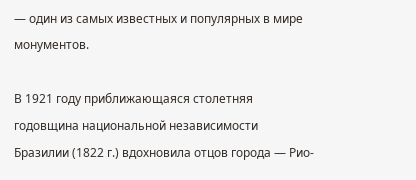— один из самых известных и популярных в мире монументов.

В 1921 году приближающаяся столетняя годовщина национальной независимости Бразилии (1822 г.) вдохновила отцов города — Рио-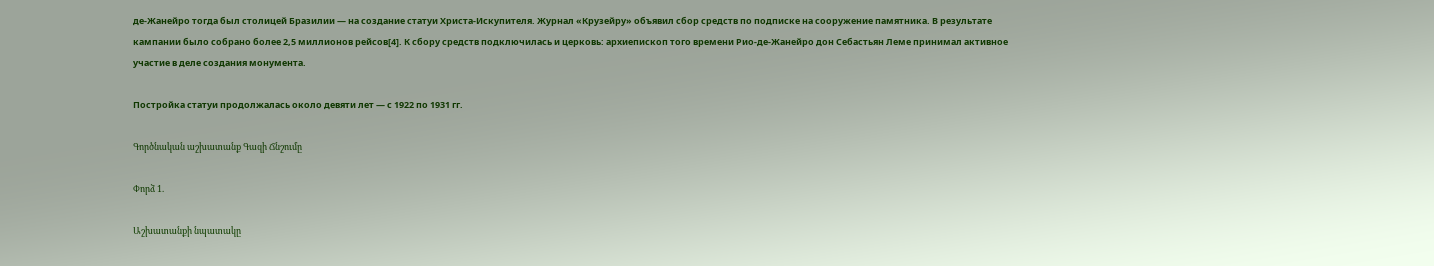де-Жанейро тогда был столицей Бразилии — на создание статуи Христа-Искупителя. Журнал «Крузейру» объявил сбор средств по подписке на сооружение памятника. В результате кампании было собрано более 2,5 миллионов рейсов[4]. К сбору средств подключилась и церковь: архиепископ того времени Рио-де-Жанейро дон Себастьян Леме принимал активное участие в деле создания монумента.

Постройка статуи продолжалась около девяти лет — с 1922 по 1931 гг.

Գործնական աշխատանք Գազի Ճնշումը

Փորձ 1.

Աշխատանքի նպատակը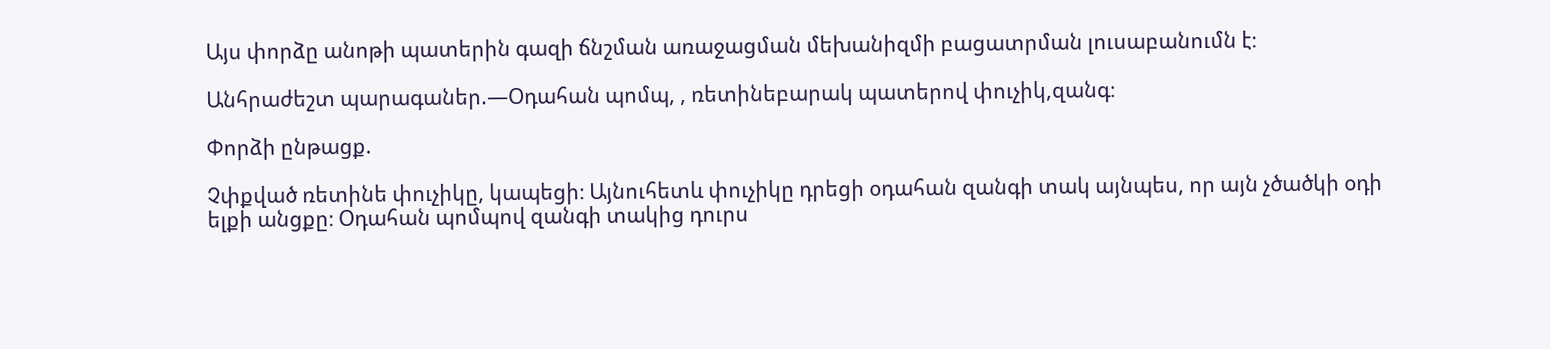Այս փորձը անոթի պատերին գազի ճնշման առաջացման մեխանիզմի բացատրման լուսաբանումն է։

Անհրաժեշտ պարագաներ.—Օդահան պոմպ, , ռետինեբարակ պատերով փուչիկ,զանգ։

Փորձի ընթացք.

Չփքված ռետինե փուչիկը, կապեցի։ Այնուհետև փուչիկը դրեցի օդահան զանգի տակ այնպես, որ այն չծածկի օդի ելքի անցքը։ Օդահան պոմպով զանգի տակից դուրս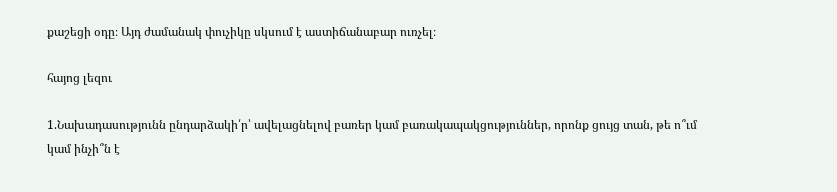քաշեցի օդը։ Այդ ժամանակ փուչիկը սկսում է աստիճանաբար ուռչել։

հայոց լեզու

1.Նախադասությունն ընդարձակի՛ր՝ ավելացնելով բառեր կամ բառակապակցություններ, որոնք ցույց տան, թե ո՞ւմ կամ ինչի՞ն է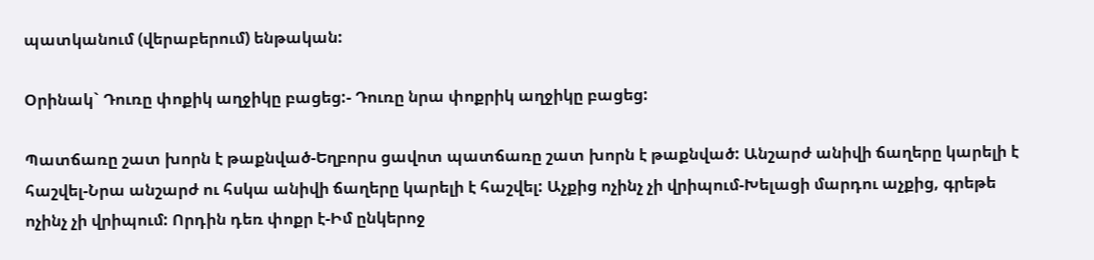պատկանում (վերաբերում) ենթական:

Օրինակ` Դուռը փոքիկ աղջիկը բացեց:- Դուռը նրա փոքրիկ աղջիկը բացեց:

Պատճառը շատ խորն է թաքնված-Եղբորս ցավոտ պատճառը շատ խորն է թաքնված: Անշարժ անիվի ճաղերը կարելի է հաշվել-Նրա անշարժ ու հսկա անիվի ճաղերը կարելի է հաշվել: Աչքից ոչինչ չի վրիպում-Խելացի մարդու աչքից, գրեթե ոչինչ չի վրիպում: Որդին դեռ փոքր է-Իմ ընկերոջ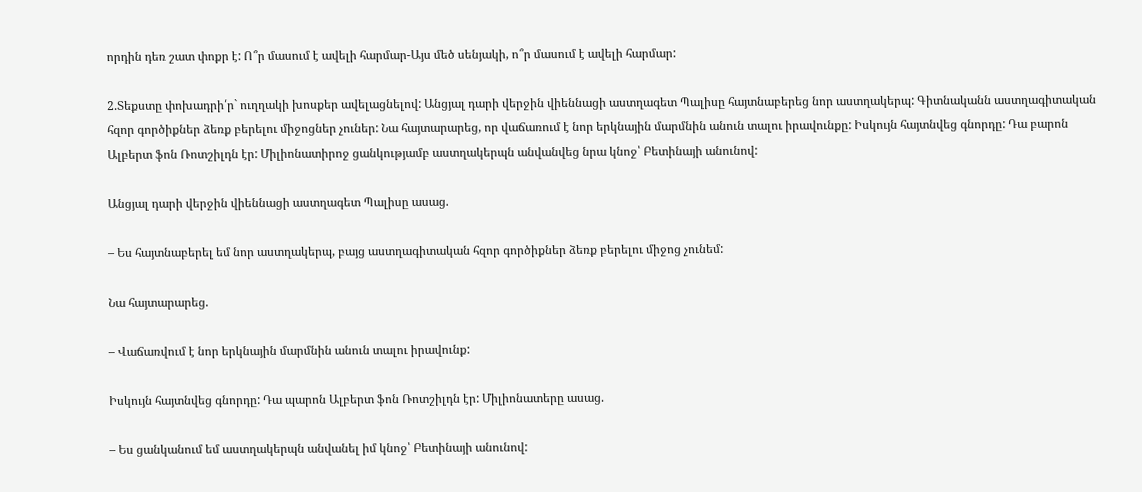որդին դեռ շատ փոքր է: Ո՞ր մասում է ավելի հարմար-Այս մեծ սենյակի, ո՞ր մասում է ավելի հարմար:

2.Տեքստը փոխադրի՛ր` ուղղակի խոսքեր ավելացնելով: Անցյալ դարի վերջին վիեննացի աստղագետ Պալիսը հայտնաբերեց նոր աստղակերպ: Գիտնականն աստղագիտական հզոր գործիքներ ձեռք բերելու միջոցներ չուներ: Նա հայտարարեց, որ վաճառում է նոր երկնային մարմնին անուն տալու իրավունքը: Իսկույն հայտնվեց գնորդը: Դա բարոն Ալբերտ ֆոն Ռոտշիլդն էր: Միլիոնատիրոջ ցանկությամբ աստղակերպն անվանվեց նրա կնոջ՝ Բետինայի անունով:

Անցյալ դարի վերջին վիեննացի աստղագետ Պալիսը ասաց.

– Ես հայտնաբերել եմ նոր աստղակերպ, բայց աստղագիտական հզոր գործիքներ ձեռք բերելու միջոց չունեմ:

Նա հայտարարեց.

– Վաճառվում է նոր երկնային մարմնին անուն տալու իրավունք:

Իսկույն հայտնվեց գնորդը: Դա պարոն Ալբերտ ֆոն Ռոտշիլդն էր: Միլիոնատերը ասաց.

– Ես ցանկանում եմ աստղակերպն անվանել իմ կնոջ՝ Բետինայի անունով: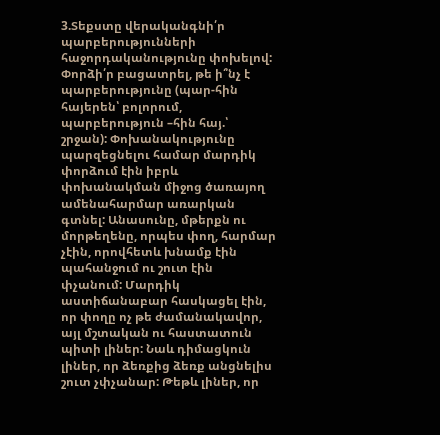3.Տեքստը վերականգնի՛ր պարբերությունների հաջորդականությունը փոխելով: Փորձի՛ր բացատրել, թե ի՞նչ է պարբերությունը (պար-հին հայերեն՝ բոլորում, պարբերություն –հին հայ.՝ շրջան): Փոխանակությունը պարզեցնելու համար մարդիկ փորձում էին իբրև փոխանակման միջոց ծառայող ամենահարմար առարկան գտնել: Անասունը, մթերքն ու մորթեղենը, որպես փող, հարմար չէին, որովհետև խնամք էին պահանջում ու շուտ էին փչանում: Մարդիկ աստիճանաբար հասկացել էին, որ փողը ոչ թե ժամանակավոր, այլ մշտական ու հաստատուն պիտի լիներ: Նաև դիմացկուն լիներ, որ ձեռքից ձեռք անցնելիս շուտ չփչանար: Թեթև լիներ, որ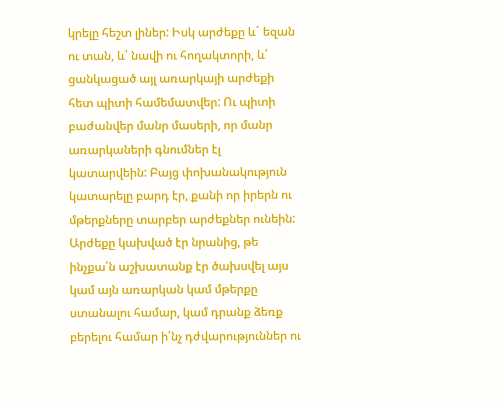կրելը հեշտ լիներ: Իսկ արժեքը և´ եզան ու տան, և՛ նավի ու հողակտորի, և՛ ցանկացած այլ առարկայի արժեքի հետ պիտի համեմատվեր: Ու պիտի բաժանվեր մանր մասերի, որ մանր առարկաների գնումներ էլ կատարվեին: Բայց փոխանակություն կատարելը բարդ էր, քանի որ իրերն ու մթերքները տարբեր արժեքներ ունեին: Արժեքը կախված էր նրանից, թե ինչքա՛ն աշխատանք էր ծախսվել այս կամ այն առարկան կամ մթերքը ստանալու համար, կամ դրանք ձեռք բերելու համար ի՛նչ դժվարություններ ու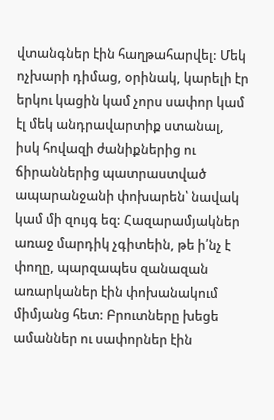վտանգներ էին հաղթահարվել: Մեկ ոչխարի դիմաց, օրինակ, կարելի էր երկու կացին կամ չորս սափոր կամ էլ մեկ անդրավարտիք ստանալ, իսկ հովազի ժանիքներից ու ճիրաններից պատրաստված ապարանջանի փոխարեն՝ նավակ կամ մի զույգ եզ: Հազարամյակներ առաջ մարդիկ չգիտեին, թե ի՛նչ է փողը, պարզապես զանազան առարկաներ էին փոխանակում միմյանց հետ: Բրուտները խեցե ամաններ ու սափորներ էին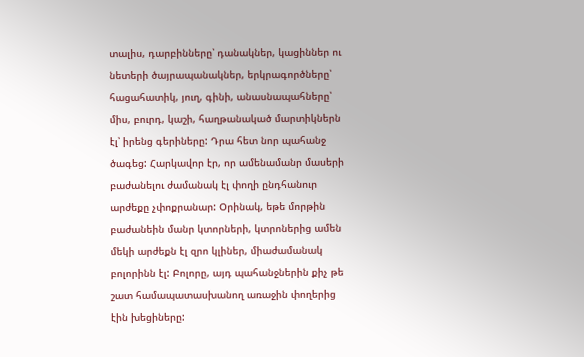տալիս, դարբինները՝ դանակներ, կացիններ ու նետերի ծայրապանակներ, երկրագործները՝ հացահատիկ, յուղ, գինի, անասնապահները՝ միս, բուրդ, կաշի, հաղթանակած մարտիկներն էլ՝ իրենց գերիները: Դրա հետ նոր պահանջ ծագեց: Հարկավոր էր, որ ամենամանր մասերի բաժանելու ժամանակ էլ փողի ընդհանուր արժեքը չփոքրանար: Օրինակ, եթե մորթին բաժանեին մանր կտորների, կտրոներից ամեն մեկի արժեքն էլ զրո կլիներ, միաժամանակ բոլորինն էլ: Բոլորը, այդ պահանջներին քիչ թե շատ համապատասխանող առաջին փողերից էին խեցիները: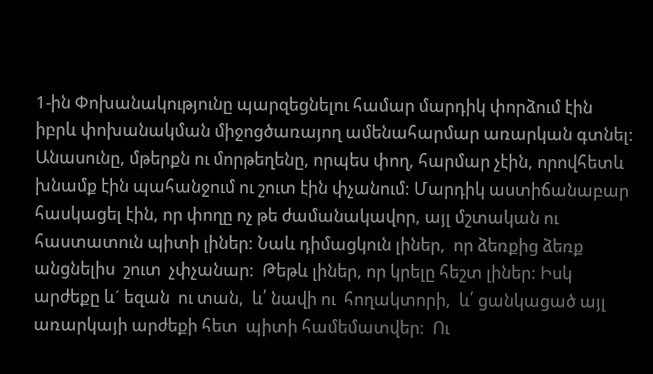1-ին Փոխանակությունը պարզեցնելու համար մարդիկ փորձում էին իբրև փոխանակման միջոցծառայող ամենահարմար առարկան գտնել: Անասունը, մթերքն ու մորթեղենը, որպես փող, հարմար չէին, որովհետև խնամք էին պահանջում ու շուտ էին փչանում: Մարդիկ աստիճանաբար հասկացել էին, որ փողը ոչ թե ժամանակավոր, այլ մշտական ու հաստատուն պիտի լիներ: Նաև դիմացկուն լիներ,  որ ձեռքից ձեռք  անցնելիս  շուտ  չփչանար:  Թեթև լիներ, որ կրելը հեշտ լիներ: Իսկ արժեքը և´ եզան  ու տան,  և՛ նավի ու  հողակտորի,  և՛ ցանկացած այլ առարկայի արժեքի հետ  պիտի համեմատվեր:  Ու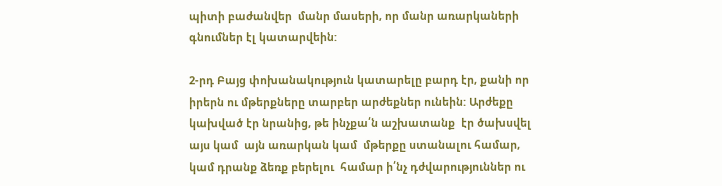պիտի բաժանվեր  մանր մասերի, որ մանր առարկաների գնումներ էլ կատարվեին:

2-րդ Բայց փոխանակություն կատարելը բարդ էր, քանի որ իրերն ու մթերքները տարբեր արժեքներ ունեին: Արժեքը կախված էր նրանից, թե ինչքա՛ն աշխատանք  էր ծախսվել  այս կամ  այն առարկան կամ  մթերքը ստանալու համար,  կամ դրանք ձեռք բերելու  համար ի՛նչ դժվարություններ ու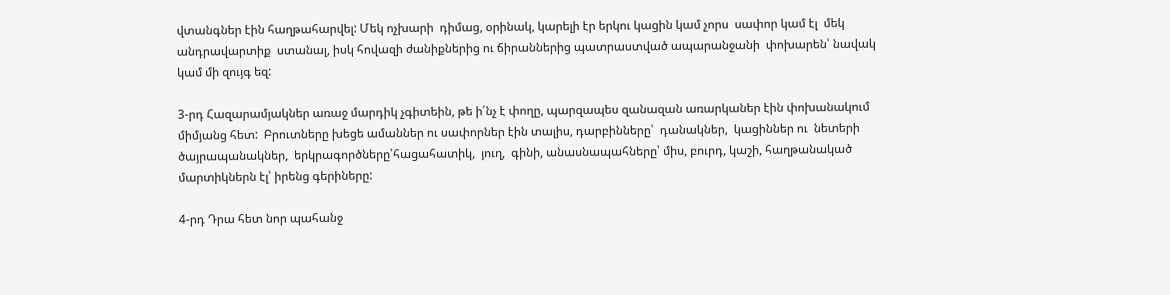վտանգներ էին հաղթահարվել: Մեկ ոչխարի  դիմաց, օրինակ, կարելի էր երկու կացին կամ չորս  սափոր կամ էլ  մեկ անդրավարտիք  ստանալ, իսկ հովազի ժանիքներից ու ճիրաններից պատրաստված ապարանջանի  փոխարեն՝ նավակ կամ մի զույգ եզ:

3-րդ Հազարամյակներ առաջ մարդիկ չգիտեին, թե ի՛նչ է փողը, պարզապես զանազան առարկաներ էին փոխանակում միմյանց հետ:  Բրուտները խեցե ամաններ ու սափորներ էին տալիս, դարբինները՝  դանակներ,  կացիններ ու  նետերի ծայրապանակներ,  երկրագործները՝հացահատիկ,  յուղ,  գինի, անասնապահները՝ միս, բուրդ, կաշի, հաղթանակած մարտիկներն էլ՝ իրենց գերիները:

4-րդ Դրա հետ նոր պահանջ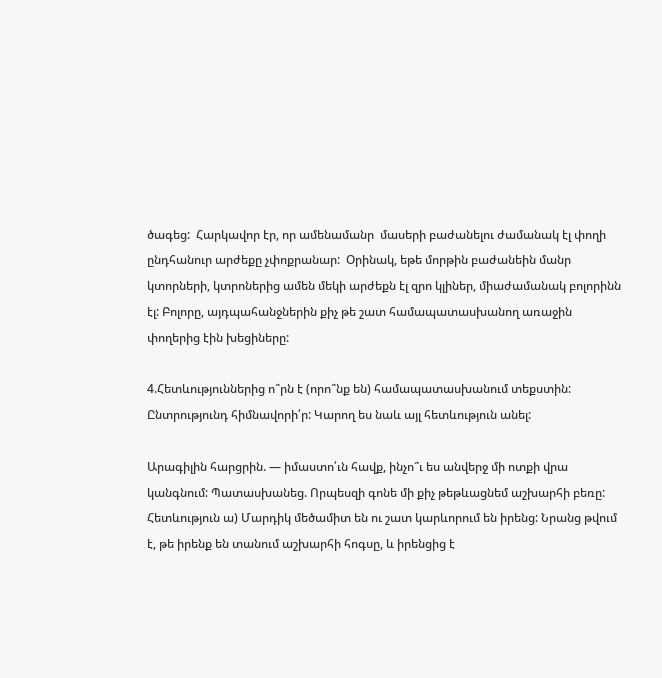ծագեց:  Հարկավոր էր, որ ամենամանր  մասերի բաժանելու ժամանակ էլ փողի ընդհանուր արժեքը չփոքրանար:  Օրինակ, եթե մորթին բաժանեին մանր կտորների, կտրոներից ամեն մեկի արժեքն էլ զրո կլիներ, միաժամանակ բոլորինն էլ: Բոլորը, այդպահանջներին քիչ թե շատ համապատասխանող առաջին փողերից էին խեցիները:

4.Հետևություններից ո՞րն է (որո՞նք են) համապատասխանում տեքստին: Ընտրությունդ հիմնավորի՛ր: Կարող ես նաև այլ հետևություն անել:

Արագիլին հարցրին. — իմաստո՛ւն հավք, ինչո՞ւ ես անվերջ մի ոտքի վրա կանգնում: Պատասխանեց. Որպեսզի գոնե մի քիչ թեթևացնեմ աշխարհի բեռը: Հետևություն ա) Մարդիկ մեծամիտ են ու շատ կարևորում են իրենց: Նրանց թվում է, թե իրենք են տանում աշխարհի հոգսը, և իրենցից է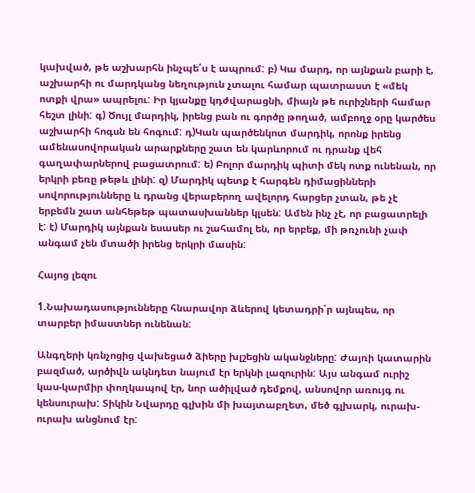կախված, թե աշխարհն ինչպե՛ս է ապրում: բ) Կա մարդ, որ այնքան բարի է, աշխարհի ու մարդկանց նեղություն չտալու համար պատրաստ է «մեկ ոտքի վրա» ապրելու: Իր կյանքը կդժվարացնի, միայն թե ուրիշների համար հեշտ լինի: գ) Ծույլ մարդիկ, իրենց բան ու գործը թողած, ամբողջ օրը կարծես աշխարհի հոգսն են հոգում: դ)Կան պարծենկոտ մարդիկ, որոնք իրենց ամենասովորական արարքները շատ են կարևորում ու դրանք վեհ գաղափարներով բացատրում: ե) Բոլոր մարդիկ պիտի մեկ ոտք ունենան, որ երկրի բեռը թեթև լինի: զ) Մարդիկ պետք է հարգեն դիմացինների սովորությունները և դրանց վերաբերող ավելորդ հարցեր չտան, թե չէ երբեմն շատ անհեթեթ պատասխաններ կլսեն: Ամեն ինչ չէ, որ բացատրելի է: է) Մարդիկ այնքան եսասեր ու շահամոլ են, որ երբեք, մի թռչունի չափ անգամ չեն մտածի իրենց երկրի մասին:

Հայոց լեզու

1.Նախադասությունները հնարավոր ձևերով կետադրի՛ր այնպես, որ տարբեր իմաստներ ունենան:

Անգղերի կռնչոցից վախեցած ձիերը խլշեցին ականջները: Ժայռի կատարին բազմած, արծիվն ակնդետ նայում էր երկնի լազուրին: Այս անգամ ուրիշ կաս-կարմիր փողկապով էր, նոր ածիլված դեմքով, անսովոր առույգ ու կենսուրախ: Տիկին Նվարդը գլխին մի խայտաբղետ, մեծ գլխարկ, ուրախ- ուրախ անցնում էր: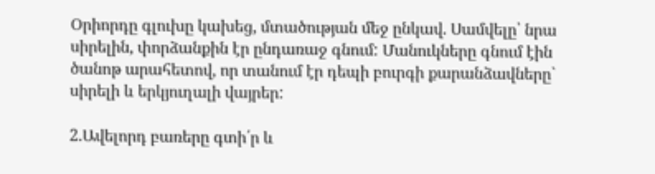Օրիորդը գլուխը կախեց, մտածության մեջ ընկավ. Սամվելը՝ նրա սիրելին, փորձանքին էր ընդառաջ գնում: Մանուկները գնում էին ծանոթ արահետով, որ տանում էր դեպի բուրգի քարանձավները` սիրելի և երկյուղալի վայրեր:

2.Ավելորդ բառերը գտի՛ր և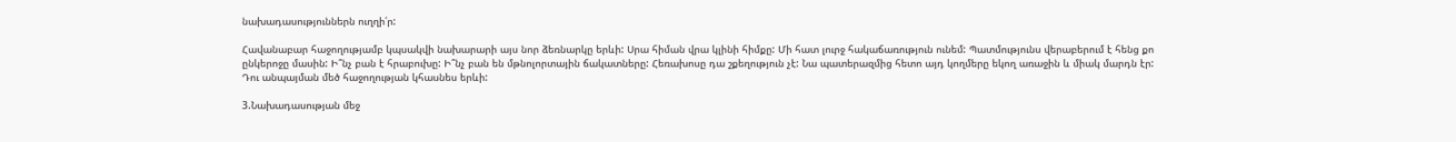նախադասություններն ուղղի՛ր:

Հավանաբար հաջողությամբ կպսակվի նախարարի այս նոր ձեռնարկը երևի: Սրա հիման վրա կլինի հիմքը: Մի հատ լուրջ հակաճառություն ունեմ: Պատմությունս վերաբերում է հենց քո ընկերոջը մասին: Ի՞նչ բան է հրաբուխը: Ի՞նչ բան են մթնոլորտային ճակատները: Հեռախոսը դա շքեղություն չէ: Նա պատերազմից հետո այդ կողմերը եկող առաջին և միակ մարդն էր: Դու անպայման մեծ հաջողության կհասնես երևի:

3.Նախադասության մեջ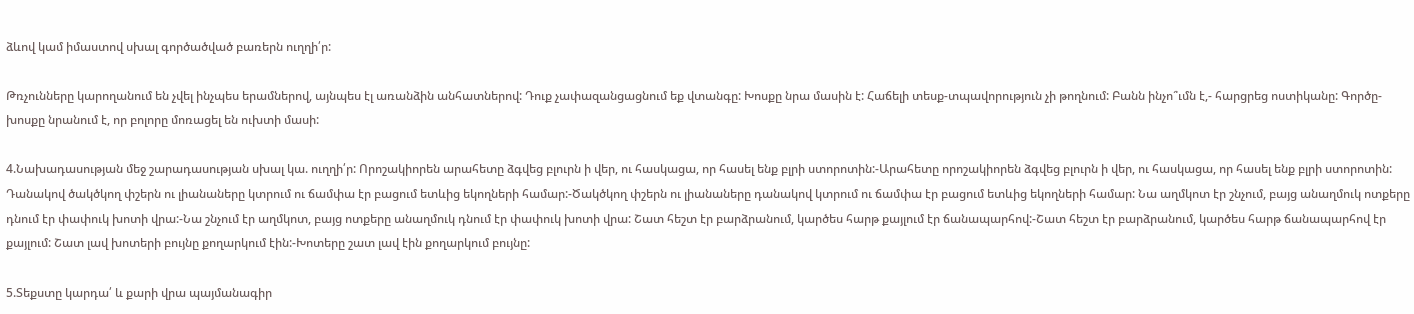ձևով կամ իմաստով սխալ գործածված բառերն ուղղի՛ր:

Թռչունները կարողանում են չվել ինչպես երամներով, այնպես էլ առանձին անհատներով: Դուք չափազանցացնում եք վտանգը: Խոսքը նրա մասին է: Հաճելի տեսք-տպավորություն չի թողնում: Բանն ինչո՞ւմն է,- հարցրեց ոստիկանը: Գործը-խոսքը նրանում է, որ բոլորը մոռացել են ուխտի մասի:

4.Նախադասության մեջ շարադասության սխալ կա. ուղղի՛ր: Որոշակիորեն արահետը ձգվեց բլուրն ի վեր, ու հասկացա, որ հասել ենք բլրի ստորոտին:-Արահետը որոշակիորեն ձգվեց բլուրն ի վեր, ու հասկացա, որ հասել ենք բլրի ստորոտին: Դանակով ծակծկող փշերն ու լիանաները կտրում ու ճամփա էր բացում ետևից եկողների համար:-Ծակծկող փշերն ու լիանաները դանակով կտրում ու ճամփա էր բացում ետևից եկողների համար: Նա աղմկոտ էր շնչում, բայց անաղմուկ ոտքերը դնում էր փափուկ խոտի վրա:-Նա շնչում էր աղմկոտ, բայց ոտքերը անաղմուկ դնում էր փափուկ խոտի վրա: Շատ հեշտ էր բարձրանում, կարծես հարթ քայլում էր ճանապարհով:-Շատ հեշտ էր բարձրանում, կարծես հարթ ճանապարհով էր քայլում: Շատ լավ խոտերի բույնը քողարկում էին:-Խոտերը շատ լավ էին քողարկում բույնը:

5.Տեքստը կարդա՛ և քարի վրա պայմանագիր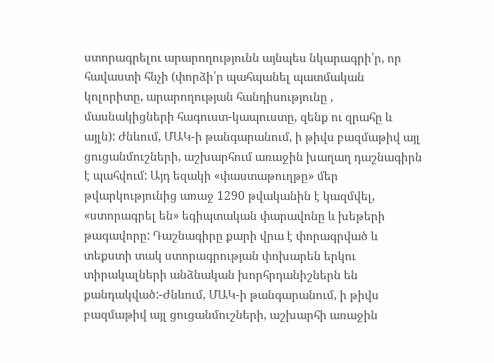ստորագրելու արարողությունն այնպես նկարագրի՛ր, որ հավաստի հնչի (փորձի՛ր պահպանել պատմական կոլորիտը, արարողության հանդիսությունը , մասնակիցների հագուստ-կապուստը, զենք ու զրահը և այլն): Ժնևում, ՄԱԿ-ի թանգարանում, ի թիվս բազմաթիվ այլ ցուցանմուշների, աշխարհում առաջին խաղաղ դաշնագիրն է պահվում: Այդ եզակի «փաստաթուղթը» մեր թվարկությունից առաջ 1290 թվականին է կազմվել, «ստորագրել են» եգիպտական փարավոնը և խեթերի թագավորը: Դաշնագիրը քարի վրա է փորագրված և տեքստի տակ ստորագրության փոխարեն երկու տիրակալների անձնական խորհրդանիշներն են քանդակված:-Ժնևում, ՄԱԿ-ի թանգարանում, ի թիվս բազմաթիվ այլ ցուցանմուշների, աշխարհի առաջին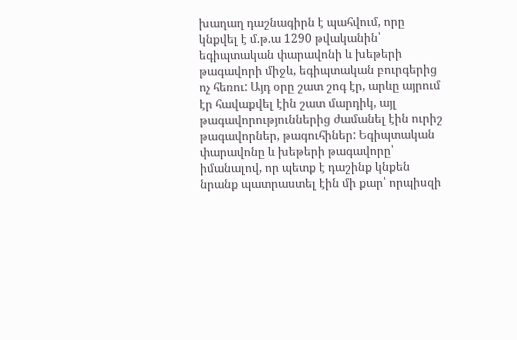խաղաղ դաշնագիրն է պահվում, որը կնքվել է մ.թ.ա 1290 թվականին՝ եգիպտական փարավոնի և խեթերի թագավորի միջև, եգիպտական բուրգերից ոչ հեռու: Այդ օրը շատ շոգ էր, արևը այրում էր հավաքվել էին շատ մարդիկ, այլ թագավորություններից ժամանել էին ուրիշ թագավորներ, թագուհիներ: Եգիպտական փարավոնը և խեթերի թագավորը՝ իմանալով, որ պետք է դաշինք կնքեն նրանք պատրաստել էին մի քար՝ որպիսզի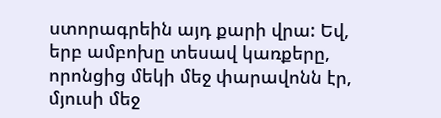ստորագրեին այդ քարի վրա: Եվ, երբ ամբոխը տեսավ կառքերը, որոնցից մեկի մեջ փարավոնն էր, մյուսի մեջ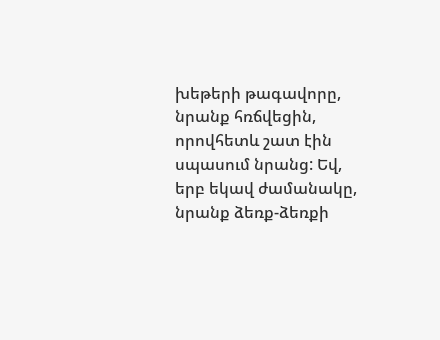խեթերի թագավորը, նրանք հռճվեցին, որովհետև շատ էին սպասում նրանց: Եվ, երբ եկավ ժամանակը, նրանք ձեռք-ձեռքի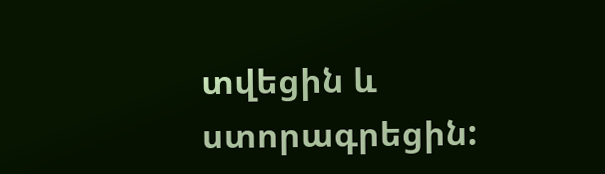տվեցին և ստորագրեցին: